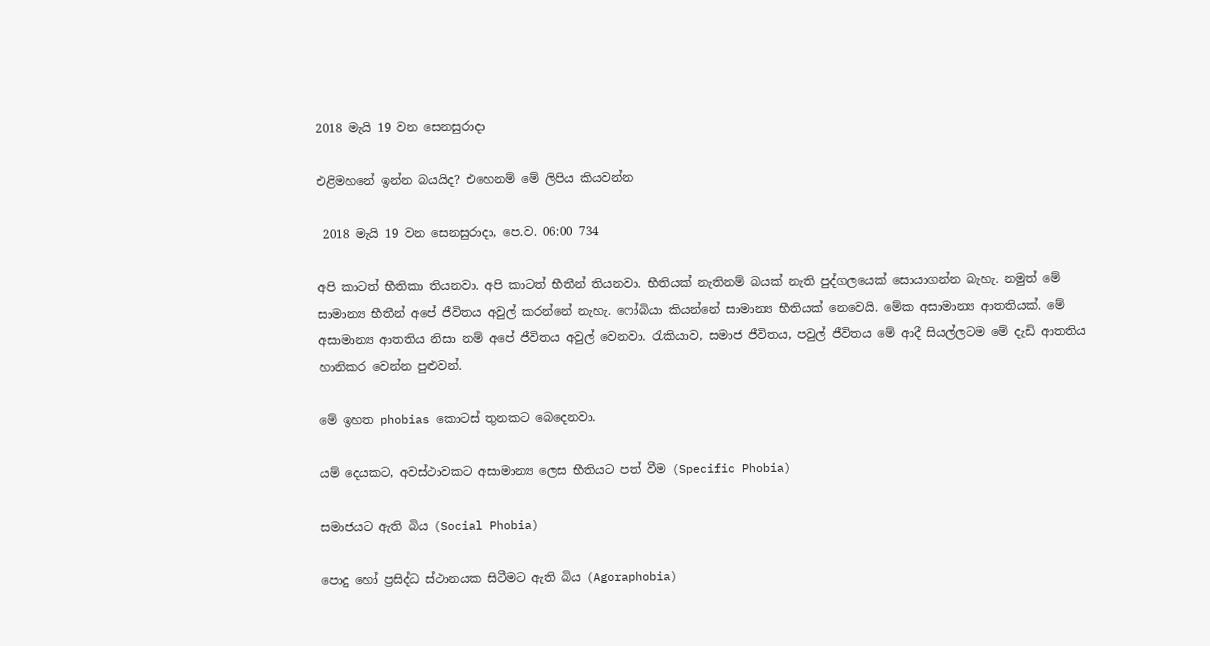2018 මැයි 19 වන සෙනසුරාදා

එළිමහනේ ඉන්න බයයිද? එහෙනම් මේ ලිපිය කියවන්න

 2018 මැයි 19 වන සෙනසුරාදා, පෙ.ව. 06:00 734

අපි කාටත් භීතිකා තියනවා. අපි කාටත් භීතීන් තියනවා. භීතියක් නැතිනම් බයක් නැති පුද්ගලයෙක් සොයාගන්න බැහැ. නමුත් මේ සාමාන්‍ය භීතීන් අපේ ජීවිතය අවුල් කරන්නේ නැහැ. ෆෝබියා කියන්නේ සාමාන්‍ය භීතියක් නෙවෙයි. මේක අසාමාන්‍ය ආතතියක්. මේ අසාමාන්‍ය ආතතිය නිසා නම් අපේ ජීවිතය අවුල් වෙනවා. රැකියාව, සමාජ ජීවිතය, පවුල් ජීවිතය මේ ආදී සියල්ලටම මේ දැඩි ආතතිය හානිකර වෙන්න පුළුවන්.

මේ ඉහත phobias කොටස් තුනකට බෙදෙනවා.

යම් දෙයකට, අවස්ථාවකට අසාමාන්‍ය ලෙස භීතියට පත් වීම (Specific Phobia)

සමාජයට ඇති බිය (Social Phobia)

පොදු හෝ ප්‍රසිද්ධ ස්ථානයක සිටීමට ඇති බිය (Agoraphobia)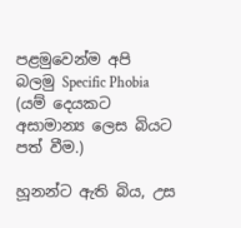පළමුවෙන්ම අපි බලමු Specific Phobia (යම් දෙයකට අසාමාන්‍ය ලෙස බියට පත් වීම.)

හූනන්ට ඇති බිය, උස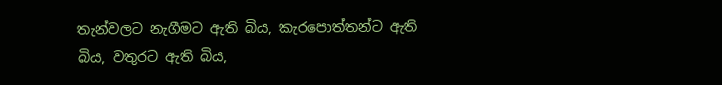තැන්වලට නැගීමට ඇති බිය, කැරපොත්තන්ට ඇති බිය, වතුරට ඇති බිය,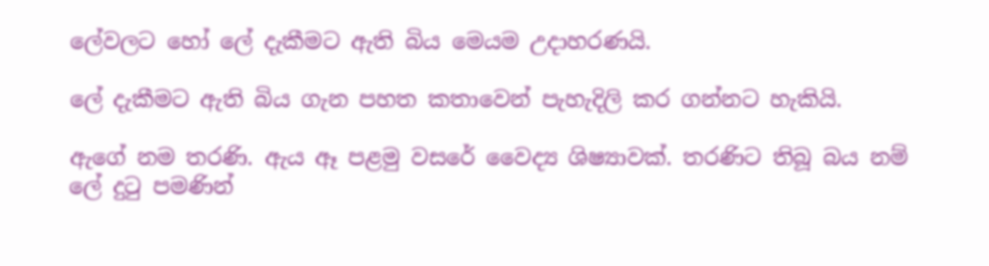ලේවලට හෝ ලේ දැකීමට ඇති බිය මෙයම උදාහරණයි.

ලේ දැකීමට ඇති බිය ගැන පහත කතාවෙන් පැහැදිලි කර ගන්නට හැකියි.

ඇගේ නම තරණි. ඇය ඈ පළමු වසරේ වෛද්‍ය ශිෂ්‍යාවක්. තරණිට තිබූ බය නම් ලේ දුටු පමණින්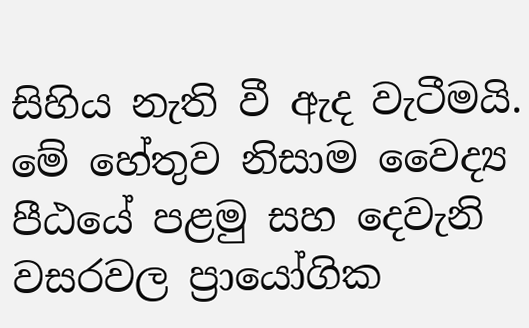සිහිය නැති වී ඇද වැටීමයි. මේ හේතුව නිසාම වෛද්‍ය පීඨයේ පළමු සහ දෙවැනි වසරවල ප්‍රායෝගික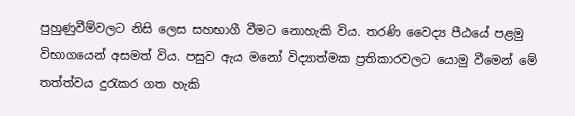පුහුණුවීම්වලට නිසි ලෙස සහභාගී වීමට නොහැකි විය. තරණි වෛද්‍ය පීඨයේ පළමු විභාගයෙන් අසමත් විය. පසුව ඇය මනෝ විද්‍යාත්මක ප්‍රතිකාරවලට යොමු වීමෙන් මේ  තත්ත්වය දුරැකර ගත හැකි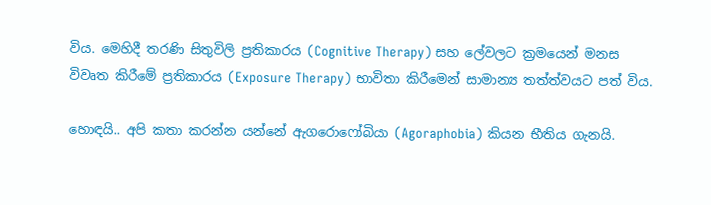විය. මෙහිදී තරණි සිතුවිලි ප්‍රතිකාරය (Cognitive Therapy) සහ ලේවලට ක්‍රමයෙන් මනස විවෘත කිරීමේ ප්‍රතිකාරය (Exposure Therapy) භාවිතා කිරීමෙන් සාමාන්‍ය තත්ත්වයට පත් විය.

හොඳයි.. අපි කතා කරන්න යන්නේ ඇගරොෆෝබියා (Agoraphobia) කියන භීතිය ගැනයි.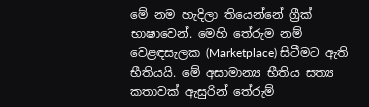මේ නම හැදිලා තියෙන්නේ ග්‍රීක් භාෂාවෙන්. මෙහි තේරුම නම් වෙළඳසැලක (Marketplace) සිටීමට ඇති භීතියයි. මේ අසාමාන්‍ය භීතිය සත්‍ය කතාවක් ඇසුරින් තේරුම්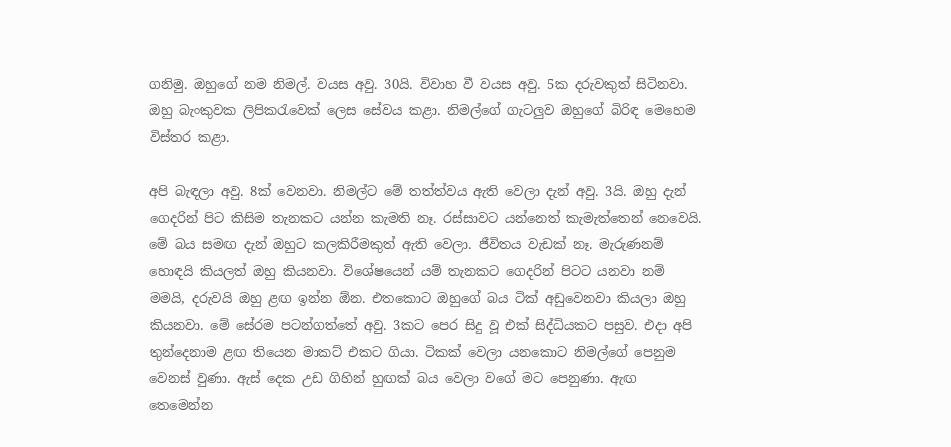ගනිමු. ඔහුගේ නම නිමල්. වයස අවු. 30යි. විවාහ වී වයස අවු. 5ක දරුවකුත් සිටිනවා. ඔහු බැංකුවක ලිපිකරැවෙක් ලෙස සේවය කළා. නිමල්ගේ ගැටලුව ඔහුගේ බිරිඳ මෙහෙම විස්තර කළා.

අපි බැඳලා අවු. 8ක් වෙනවා. නිමල්ට මේ තත්ත්වය ඇති වෙලා දැන් අවු. 3යි. ඔහු දැන් ගෙදරින් පිට කිසිම තැනකට යන්න කැමති නෑ. රස්සාවට යන්නෙත් කැමැත්තෙන් නෙවෙයි. මේ බය සමඟ දැන් ඔහුට කලකිරීමකුත් ඇති වෙලා. ජීවිතය වැඩක් නෑ. මැරුණනම් හොඳයි කියලත් ඔහු කියනවා. විශේෂයෙන් යම් තැනකට ගෙදරින් පිටට යනවා නම් මමයි, දරුවයි ඔහු ළඟ ඉන්න ඕන. එතකොට ඔහුගේ බය ටික් අඩුවෙනවා කියලා ඔහු කියනවා. මේ සේරම පටන්ගත්තේ අවු. 3කට පෙර සිදු වූ එක් සිද්ධියකට පසුව. එදා අපි තුන්දෙනාම ළඟ තියෙන මාකට් එකට ගියා. ටිකක් වෙලා යනකොට නිමල්ගේ පෙනුම වෙනස් වුණා. ඇස් දෙක උඩ ගිහින් හුඟක් බය වෙලා වගේ මට පෙනුණා. ඇඟ තෙමෙන්න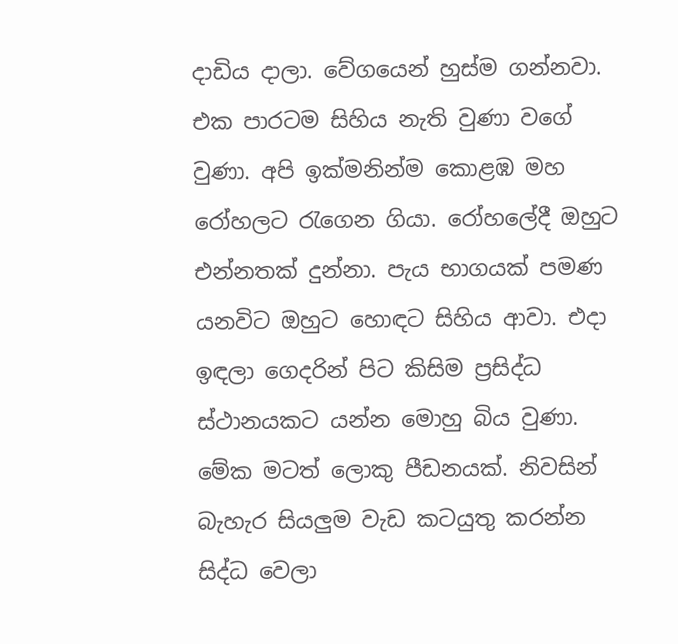දාඩිය දාලා. වේගයෙන් හුස්ම ගන්නවා. එක පාරටම සිහිය නැති වුණා වගේ වුණා. අපි ඉක්මනින්ම කොළඹ මහ රෝහලට රැගෙන ගියා. රෝහලේදී ඔහුට එන්නතක් දුන්නා. පැය භාගයක් පමණ යනවිට ඔහුට හොඳට සිහිය ආවා. එදා ඉඳලා ගෙදරින් පිට කිසිම ප්‍රසිද්ධ ස්ථානයකට යන්න මොහු බිය වුණා. මේක මටත් ලොකු පීඩනයක්. නිවසින් බැහැර සියලුම වැඩ කටයුතු කරන්න සිද්ධ වෙලා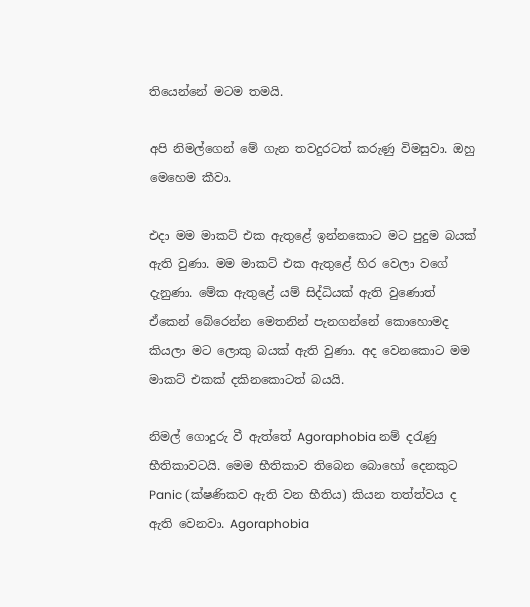තියෙන්නේ මටම තමයි.

අපි නිමල්ගෙන් මේ ගැන තවදුරටත් කරුණු විමසුවා. ඔහු මෙහෙම කීවා.

එදා මම මාකට් එක ඇතුළේ ඉන්නකොට මට පුදුම බයක් ඇති වුණා. මම මාකට් එක ඇතුළේ හිර වෙලා වගේ දැනුණා. මේක ඇතුළේ යම් සිද්ධියක් ඇති වුණොත් ඒකෙන් බේරෙන්න මෙතනින් පැනගන්නේ කොහොමද කියලා මට ලොකු බයක් ඇති වුණා. අද වෙනකොට මම මාකට් එකක් දකිනකොටත් බයයි.

නිමල් ගොදුරු වී ඇත්තේ Agoraphobia නම් දරැණු භීතිකාවටයි. මෙම භීතිකාව තිබෙන බොහෝ දෙනකුට Panic (ක්ෂණිකව ඇති වන භීතිය) කියන තත්ත්වය ද ඇති වෙනවා. Agoraphobia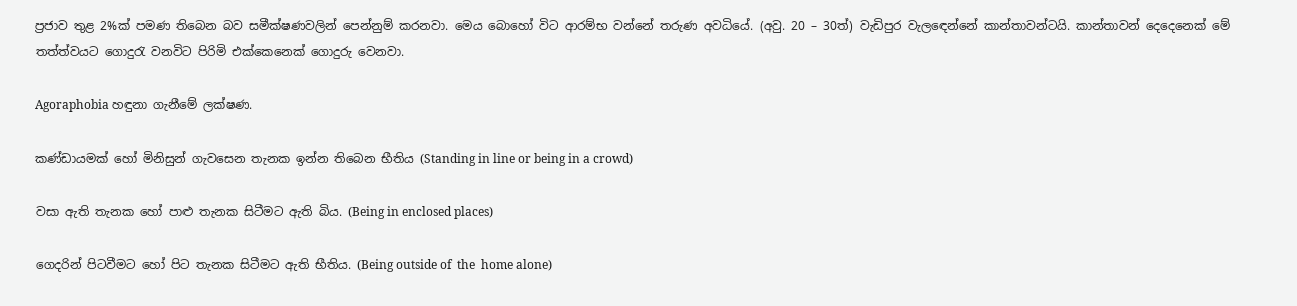ප්‍රජාව තුළ 2%ක් පමණ තිබෙන බව සමීක්ෂණවලින් පෙන්නුම් කරනවා. මෙය බොහෝ විට ආරම්භ වන්නේ තරුණ අවධියේ. (අවු. 20 – 30ත්) වැඩිපුර වැලඳෙන්නේ කාන්තාවන්ටයි. කාන්තාවන් දෙදෙනෙක් මේ තත්ත්වයට ගොදුරැ වනවිට පිරිමි එක්කෙනෙක් ගොදුරු වෙනවා.

Agoraphobia හඳුනා ගැනීමේ ලක්ෂණ.

කණ්ඩායමක් හෝ මිනිසුන් ගැවසෙන තැනක ඉන්න තිබෙන භීතිය (Standing in line or being in a crowd)

වසා ඇති තැනක හෝ පාළු තැනක සිටීමට ඇති බිය. (Being in enclosed places)

ගෙදරින් පිටවීමට හෝ පිට තැනක සිටීමට ඇති භීතිය. (Being outside of  the  home alone)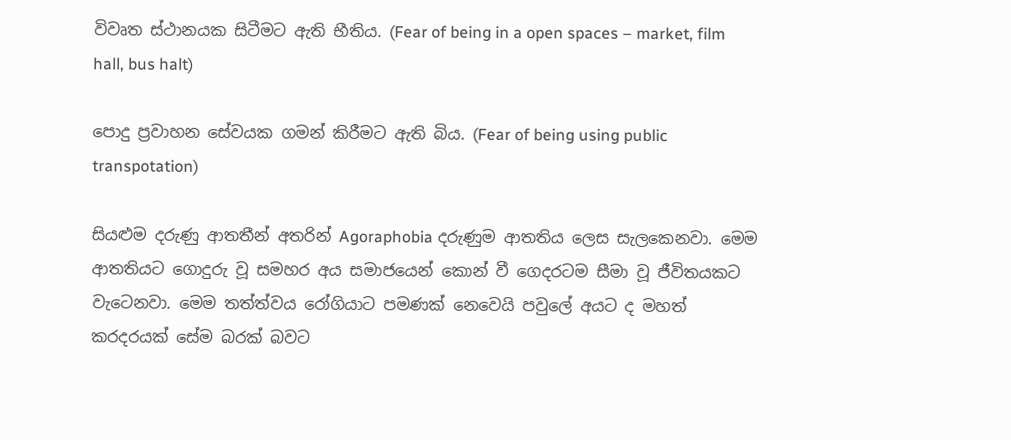විවෘත ස්ථානයක සිටීමට ඇති භීතිය. (Fear of being in a open spaces – market, film hall, bus halt)

පොදු ප්‍රවාහන සේවයක ගමන් කිරීමට ඇති බිය. (Fear of being using public transpotation)

සියළුම දරුණු ආතතීන් අතරින් Agoraphobia දරුණුම ආතතිය ලෙස සැලකෙනවා. මෙම ආතතියට ගොදුරු වූ සමහර අය සමාජයෙන් කොන් වී ගෙදරටම සීමා වූ ජීවිතයකට වැටෙනවා. මෙම තත්ත්වය රෝගියාට පමණක් නෙවෙයි පවුලේ අයට ද මහත් කරදරයක් සේම බරක් බවට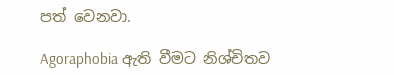පත් වෙනවා.

Agoraphobia ඇති වීමට නිශ්චිතව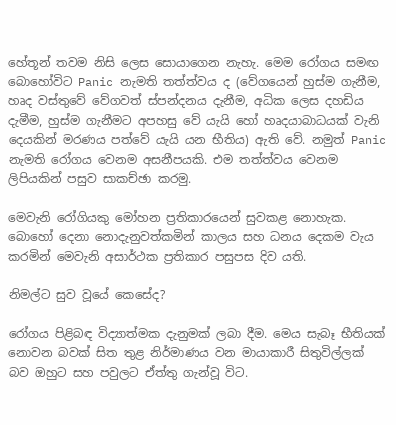හේතූන් තවම නිසි ලෙස සොයාගෙන නැහැ. මෙම රෝගය සමඟ බොහෝවිට Panic නැමති තත්ත්වය ද (වේගයෙන් හුස්ම ගැනීම, හෘද වස්තුවේ වේගවත් ස්පන්දනය දැනීම, අධික ලෙස දහඩිය දැමීම, හුස්ම ගැනීමට අපහසු වේ යැයි හෝ හෘදයාබාධයක් වැනි දෙයකින් මරණය පත්වේ යැයි යන භීතිය) ඇති වේ. නමුත් Panic නැමති රෝගය වෙනම අසනීපයකි. එම තත්ත්වය වෙනම ලිපියකින් පසුව සාකච්ඡා කරමු.

මෙවැනි රෝගියකු මෝහන ප්‍රතිකාරයෙන් සුවකළ නොහැක. බොහෝ දෙනා නොදැනුවත්කමින් කාලය සහ ධනය දෙකම වැය කරමින් මෙවැනි අසාර්ථක ප්‍රතිකාර පසුපස දිව යති.

නිමල්ට සුව වූයේ කෙසේද?

රෝගය පිළිබඳ විද්‍යාත්මක දැනුමක් ලබා දීම. මෙය සැබෑ භීතියක් නොවන බවක් සිත තුළ නිර්මාණය වන මායාකාරී සිතුවිල්ලක් බව ඔහුට සහ පවුලට ඒත්තු ගැන්වූ විට.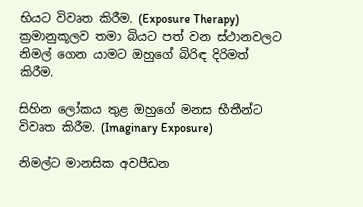භියට විවෘත කිරීම. (Exposure Therapy) ක්‍රමානුකූලව තමා බියට පත් වන ස්ථානවලට නිමල් ගෙන යාමට ඔහුගේ බිරිඳ දිරිමත් කිරීම.

සිහින ලෝකය තුළ ඔහුගේ මනස භීතීන්ට විවෘත කිරීම. (Imaginary Exposure)

නිමල්ට මානසික අවපීඩන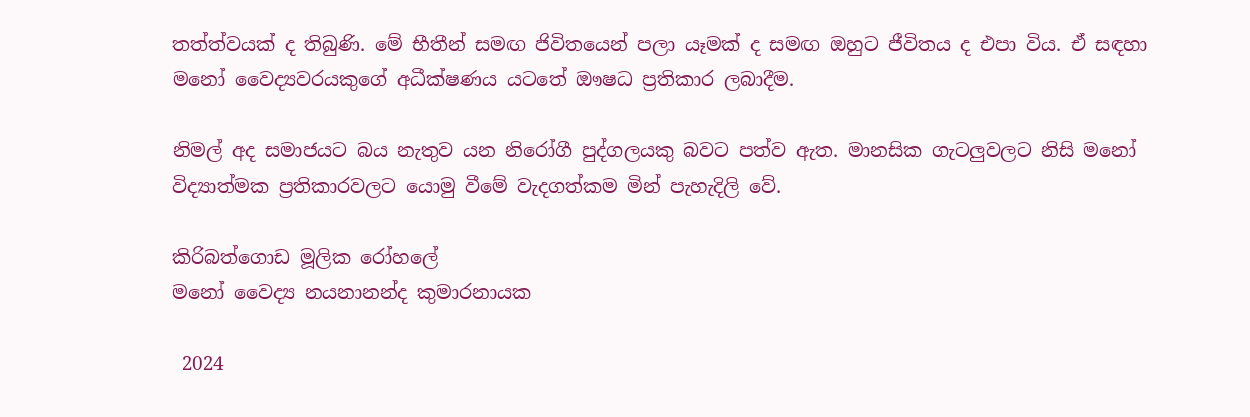තත්ත්වයක් ද තිබුණි. මේ භීතීන් සමඟ ජිවිතයෙන් පලා යෑමක් ද සමඟ ඔහුට ජීවිතය ද එපා විය. ඒ සඳහා මනෝ වෛද්‍යවරයකුගේ අධීක්ෂණය යටතේ ඖෂධ ප්‍රතිකාර ලබාදීම.

නිමල් අද සමාජයට බය නැතුව යන නිරෝගී පුද්ගලයකු බවට පත්ව ඇත. මානසික ගැටලුවලට නිසි මනෝ විද්‍යාත්මක ප්‍රතිකාරවලට යොමු වීමේ වැදගත්කම මින් පැහැදිලි වේ.

කිරිබත්ගොඩ මූලික රෝහලේ
මනෝ වෛද්‍ය නයනානන්ද කුමාරනායක

 2024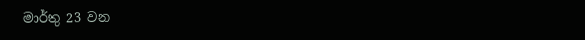මාර්තු 23 වන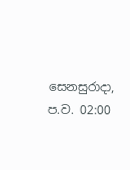සෙනසුරාදා, ප.ව. 02:00